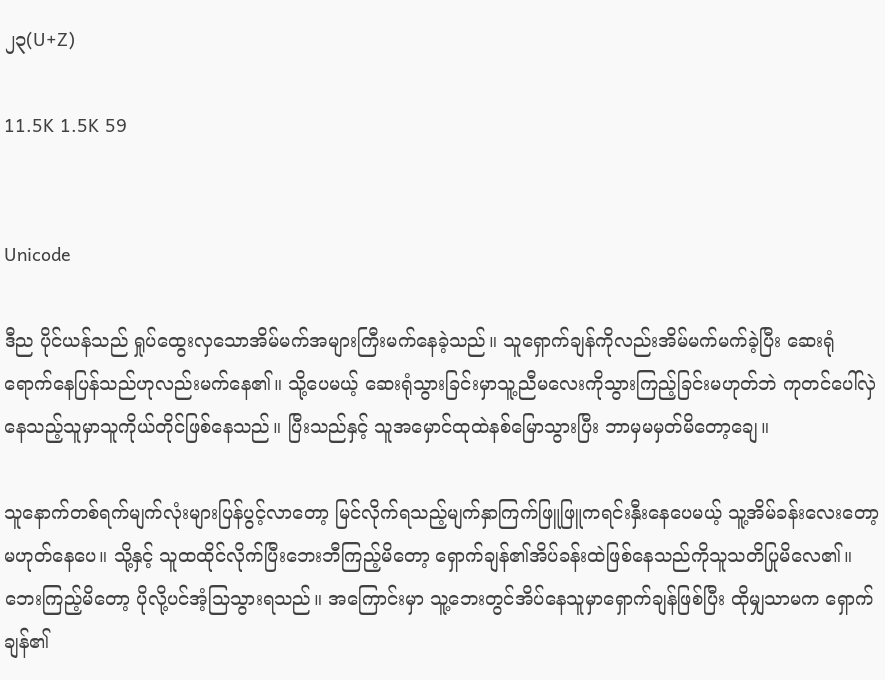၂၃(U+Z)

11.5K 1.5K 59


Unicode

ဒီည ပိုင်ယန်သည် ရှုပ်ထွေးလှသောအိမ်မက်အများကြီးမက်နေခဲ့သည်။ သူရှောက်ချန်ကိုလည်းအိမ်မက်မက်ခဲ့ပြီး ဆေးရုံရောက်နေပြန်သည်ဟုလည်းမက်နေ၏။ သို့ပေမယ့် ဆေးရုံသွားခြင်းမှာသူ့ညီမလေးကိုသွားကြည့်ခြင်းမဟုတ်ဘဲ ကုတင်ပေါ်လှဲနေသည့်သူမှာသူကိုယ်တိုင်ဖြစ်နေသည်။ ပြီးသည်နှင့် သူအမှောင်ထုထဲနစ်မြောသွားပြီး ဘာမှမမှတ်မိတော့ချေ။

သူနောက်တစ်ရက်မျက်လုံးများပြန်ပွင့်လာတော့ မြင်လိုက်ရသည့်မျက်နှာကြက်ဖြူဖြူကရင်းနှီးနေပေမယ့် သူ့အိမ်ခန်းလေးတော့မဟုတ်နေပေ။ သို့နှင့် သူထထိုင်လိုက်ပြီးဘေးဘီကြည့်မိတော့ ရှောက်ချန်၏အိပ်ခန်းထဲဖြစ်နေသည်ကိုသူသတိပြုမိလေ၏။ ဘေးကြည့်မိတော့ ပိုလို့ပင်အံ့သြသွားရသည်။ အကြောင်းမှာ သူ့ဘေးတွင်အိပ်နေသူမှာရှောက်ချန်ဖြစ်ပြီး ထိုမျှသာမက ရှောက်ချန်၏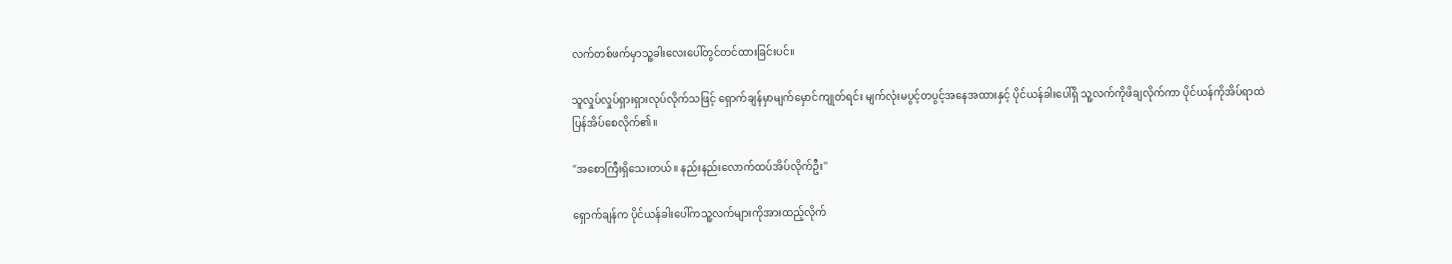လက်တစ်ဖက်မှာသူ့ခါးလေးပေါ်တွင်တင်ထားခြင်းပင်။

သူလှုပ်လှုပ်ရှားရှားလုပ်လိုက်သဖြင့် ရှောက်ချန်မှာမျက်မှောင်ကျုတ်ရင်း မျက်လုံးမပွင့်တပွင့်အနေအထားနှင့် ပိုင်ယန်ခါးပေါ်ရှိ သူ့လက်ကိုဖိချလိုက်ကာ ပိုင်ယန်ကိုအိပ်ရာထဲပြန်အိပ်စေလိုက်၏။

"အစောကြီးရှိသေးတယ်။ နည်းနည်းလောက်ထပ်အိပ်လိုက်ဦး''

ရှောက်ချန်က ပိုင်ယန်ခါးပေါ်ကသူ့လက်များကိုအားထည့်လိုက်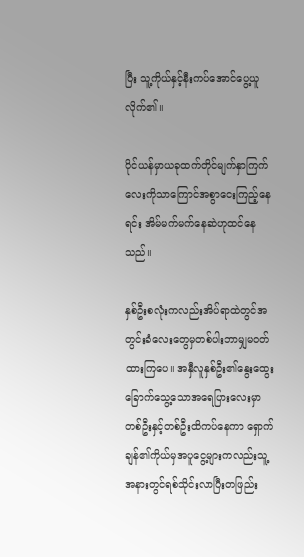ပြီး သူ့ကိုယ်နှင့်နီးကပ်အောင်ပွေ့ယူလိုက်၏။

ပိုင်ယန်မှာယခုထက်တိုင်မျက်နှာကြက်လေးကိုသာကြောင်အစွာငေးကြည့်နေရင်း အိမ်မက်မက်နေဆဲဟုထင်နေသည်။

နှစ်ဦးစလုံးကလည်းအိပ်ရာထဲတွင်အတွင်းခံလေးတွေမှတစ်ပါးဘာမျှမဝတ်ထားကြပေ။ အနှီလူနှစ်ဦး၏နွေးထွေးခြောက်သွေ့သောအရေပြားလေးမှာတစ်ဦးနှင့်တစ်ဦးထိကပ်နေကာ ရှောက်ချန်၏ကိုယ်မှအပူငွေ့များကလည်းသူ့အနားတွင်ရစ်သိုင်းလာပြီးတဖြည်း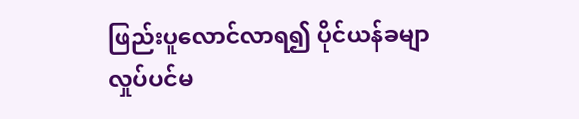ဖြည်းပူလောင်လာရ၍ ပိုင်ယန်ခမျာလှုပ်ပင်မ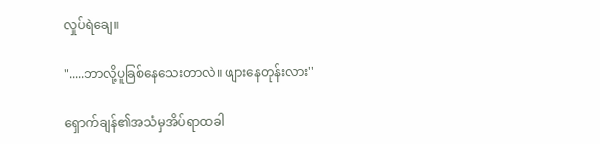လှုပ်ရဲချေ။

".....ဘာလို့ပူခြစ်နေသေးတာလဲ။ ဖျားနေတုန်းလား''

ရှောက်ချန်၏အသံမှအိပ်ရာထခါ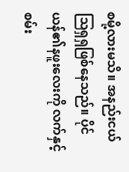စမို့လားမသိ။ အနည်းငယ်သြရှရှဖြစ်နေသည်။ ပိုင်ယန်၏နဖူးလေးကို လက်နှင့်စမ်း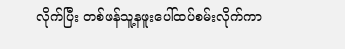လိုက်ပြီး တစ်ဖန်သူ့နဖူးပေါ်ထပ်စမ်းလိုက်ကာ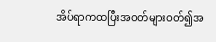အိပ်ရာကထပြီးအဝတ်များဝတ်၍အ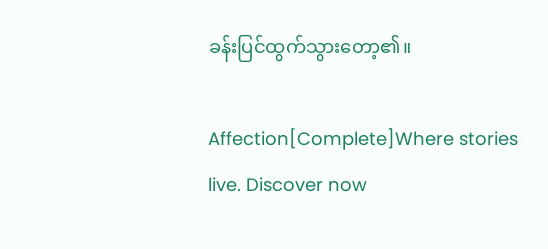ခန်းပြင်ထွက်သွားတော့၏။

Affection[Complete]Where stories live. Discover now